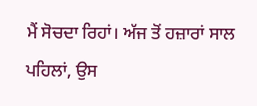ਮੈਂ ਸੋਚਦਾ ਰਿਹਾਂ। ਅੱਜ ਤੋਂ ਹਜ਼ਾਰਾਂ ਸਾਲ ਪਹਿਲਾਂ, ਉਸ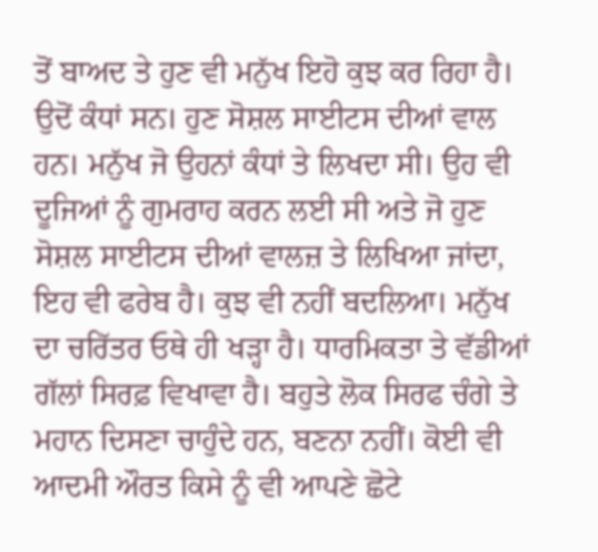ਤੋਂ ਬਾਅਦ ਤੇ ਹੁਣ ਵੀ ਮਨੁੱਖ ਇਹੋ ਕੁਝ ਕਰ ਰਿਹਾ ਹੈ। ਉਦੋਂ ਕੰਧਾਂ ਸਨ। ਹੁਣ ਸੋਸ਼ਲ ਸਾਈਟਸ ਦੀਆਂ ਵਾਲ ਹਨ। ਮਨੁੱਖ ਜੋ ਉਹਨਾਂ ਕੰਧਾਂ ਤੇ ਲਿਖਦਾ ਸੀ। ਉਹ ਵੀ ਦੂਜਿਆਂ ਨੂੰ ਗੁਮਰਾਹ ਕਰਨ ਲਈ ਸੀ ਅਤੇ ਜੋ ਹੁਣ ਸੋਸ਼ਲ ਸਾਈਟਸ ਦੀਆਂ ਵਾਲਜ਼ ਤੇ ਲਿਖਿਆ ਜਾਂਦਾ, ਇਹ ਵੀ ਫਰੇਬ ਹੈ। ਕੁਝ ਵੀ ਨਹੀਂ ਬਦਲਿਆ। ਮਨੁੱਖ ਦਾ ਚਰਿੱਤਰ ਓਥੇ ਹੀ ਖੜ੍ਹਾ ਹੈ। ਧਾਰਮਿਕਤਾ ਤੇ ਵੱਡੀਆਂ ਗੱਲਾਂ ਸਿਰਫ਼ ਵਿਖਾਵਾ ਹੈ। ਬਹੁਤੇ ਲੋਕ ਸਿਰਫ ਚੰਗੇ ਤੇ ਮਹਾਨ ਦਿਸਣਾ ਚਾਹੁੰਦੇ ਹਨ, ਬਣਨਾ ਨਹੀਂ। ਕੋਈ ਵੀ ਆਦਮੀ ਔਰਤ ਕਿਸੇ ਨੂੰ ਵੀ ਆਪਣੇ ਛੋਟੇ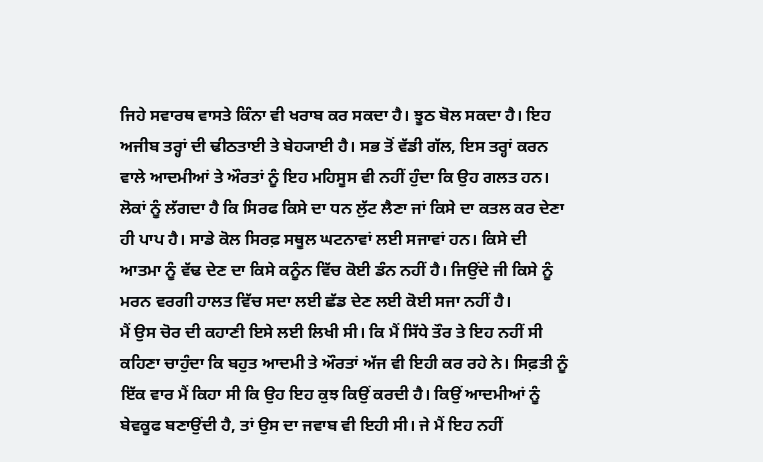ਜਿਹੇ ਸਵਾਰਥ ਵਾਸਤੇ ਕਿੰਨਾ ਵੀ ਖਰਾਬ ਕਰ ਸਕਦਾ ਹੈ। ਝੂਠ ਬੋਲ ਸਕਦਾ ਹੈ। ਇਹ ਅਜੀਬ ਤਰ੍ਹਾਂ ਦੀ ਢੀਠਤਾਈ ਤੇ ਬੇਹ੍ਯਾਈ ਹੈ। ਸਭ ਤੋਂ ਵੱਡੀ ਗੱਲ, ਇਸ ਤਰ੍ਹਾਂ ਕਰਨ ਵਾਲੇ ਆਦਮੀਆਂ ਤੇ ਔਰਤਾਂ ਨੂੰ ਇਹ ਮਹਿਸੂਸ ਵੀ ਨਹੀਂ ਹੁੰਦਾ ਕਿ ਉਹ ਗਲਤ ਹਨ। ਲੋਕਾਂ ਨੂੰ ਲੱਗਦਾ ਹੈ ਕਿ ਸਿਰਫ ਕਿਸੇ ਦਾ ਧਨ ਲੁੱਟ ਲੈਣਾ ਜਾਂ ਕਿਸੇ ਦਾ ਕਤਲ ਕਰ ਦੇਣਾ ਹੀ ਪਾਪ ਹੈ। ਸਾਡੇ ਕੋਲ ਸਿਰਫ਼ ਸਥੂਲ ਘਟਨਾਵਾਂ ਲਈ ਸਜਾਵਾਂ ਹਨ। ਕਿਸੇ ਦੀ ਆਤਮਾ ਨੂੰ ਵੱਢ ਦੇਣ ਦਾ ਕਿਸੇ ਕਨੂੰਨ ਵਿੱਚ ਕੋਈ ਡੰਨ ਨਹੀਂ ਹੈ। ਜਿਉਂਦੇ ਜੀ ਕਿਸੇ ਨੂੰ ਮਰਨ ਵਰਗੀ ਹਾਲਤ ਵਿੱਚ ਸਦਾ ਲਈ ਛੱਡ ਦੇਣ ਲਈ ਕੋਈ ਸਜਾ ਨਹੀਂ ਹੈ।
ਮੈਂ ਉਸ ਚੋਰ ਦੀ ਕਹਾਣੀ ਇਸੇ ਲਈ ਲਿਖੀ ਸੀ। ਕਿ ਮੈਂ ਸਿੱਧੇ ਤੌਰ ਤੇ ਇਹ ਨਹੀਂ ਸੀ ਕਹਿਣਾ ਚਾਹੁੰਦਾ ਕਿ ਬਹੁਤ ਆਦਮੀ ਤੇ ਔਰਤਾਂ ਅੱਜ ਵੀ ਇਹੀ ਕਰ ਰਹੇ ਨੇ। ਸਿਫ਼ਤੀ ਨੂੰ ਇੱਕ ਵਾਰ ਮੈਂ ਕਿਹਾ ਸੀ ਕਿ ਉਹ ਇਹ ਕੁਝ ਕਿਉਂ ਕਰਦੀ ਹੈ। ਕਿਉਂ ਆਦਮੀਆਂ ਨੂੰ ਬੇਵਕੂਫ ਬਣਾਉਂਦੀ ਹੈ, ਤਾਂ ਉਸ ਦਾ ਜਵਾਬ ਵੀ ਇਹੀ ਸੀ। ਜੇ ਮੈਂ ਇਹ ਨਹੀਂ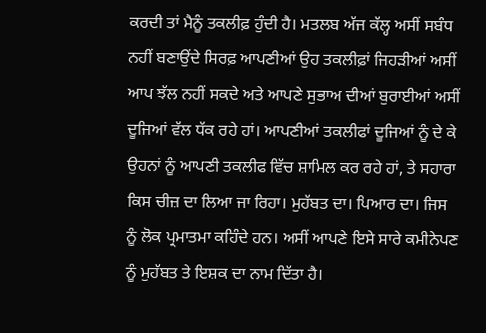ਕਰਦੀ ਤਾਂ ਮੈਨੂੰ ਤਕਲੀਫ਼ ਹੁੰਦੀ ਹੈ। ਮਤਲਬ ਅੱਜ ਕੱਲ੍ਹ ਅਸੀਂ ਸਬੰਧ ਨਹੀਂ ਬਣਾਉਂਦੇ ਸਿਰਫ਼ ਆਪਣੀਆਂ ਉਹ ਤਕਲੀਫ਼ਾਂ ਜਿਹੜੀਆਂ ਅਸੀਂ ਆਪ ਝੱਲ ਨਹੀਂ ਸਕਦੇ ਅਤੇ ਆਪਣੇ ਸੁਭਾਅ ਦੀਆਂ ਬੁਰਾਈਆਂ ਅਸੀਂ ਦੂਜਿਆਂ ਵੱਲ ਧੱਕ ਰਹੇ ਹਾਂ। ਆਪਣੀਆਂ ਤਕਲੀਫਾਂ ਦੂਜਿਆਂ ਨੂੰ ਦੇ ਕੇ ਉਹਨਾਂ ਨੂੰ ਆਪਣੀ ਤਕਲੀਫ ਵਿੱਚ ਸ਼ਾਮਿਲ ਕਰ ਰਹੇ ਹਾਂ, ਤੇ ਸਹਾਰਾ ਕਿਸ ਚੀਜ਼ ਦਾ ਲਿਆ ਜਾ ਰਿਹਾ। ਮੁਹੱਬਤ ਦਾ। ਪਿਆਰ ਦਾ। ਜਿਸ ਨੂੰ ਲੋਕ ਪ੍ਰਮਾਤਮਾ ਕਹਿੰਦੇ ਹਨ। ਅਸੀਂ ਆਪਣੇ ਇਸੇ ਸਾਰੇ ਕਮੀਨੇਪਣ ਨੂੰ ਮੁਹੱਬਤ ਤੇ ਇਸ਼ਕ ਦਾ ਨਾਮ ਦਿੱਤਾ ਹੈ।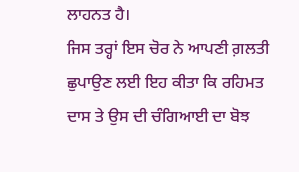ਲਾਹਨਤ ਹੈ।
ਜਿਸ ਤਰ੍ਹਾਂ ਇਸ ਚੋਰ ਨੇ ਆਪਣੀ ਗ਼ਲਤੀ ਛੁਪਾਉਣ ਲਈ ਇਹ ਕੀਤਾ ਕਿ ਰਹਿਮਤ ਦਾਸ ਤੇ ਉਸ ਦੀ ਚੰਗਿਆਈ ਦਾ ਬੋਝ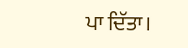ਪਾ ਦਿੱਤਾ।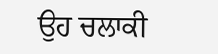ਉਹ ਚਲਾਕੀ